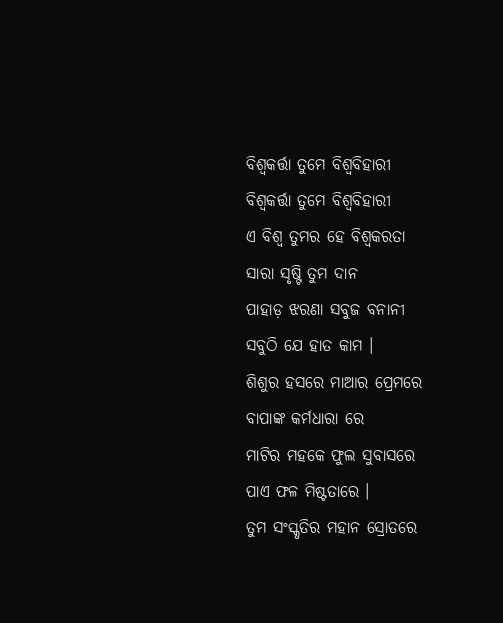ବିଶ୍ଵକର୍ତ୍ତା ତୁମେ ବିଶ୍ଵବିହାରୀ
ବିଶ୍ଵକର୍ତ୍ତା ତୁମେ ବିଶ୍ଵବିହାରୀ
ଏ ବିଶ୍ଵ ତୁମର ହେ ବିଶ୍ଵକରତା
ସାରା ସୃଷ୍ଟି ତୁମ ଦାନ
ପାହାଡ଼ ଝରଣା ସବୁଜ ବନାନୀ
ସବୁଠି ଯେ ହାତ କାମ ।
ଶିଶୁର ହସରେ ମାଆର ପ୍ରେମରେ
ବାପାଙ୍କ କର୍ମଧାରା ରେ
ମାଟିର ମହକେ ଫୁଲ ସୁବାସରେ
ପାଏ ଫଳ ମିଷ୍ଟତାରେ ।
ତୁମ ସଂସ୍କୃତିର ମହାନ ସ୍ରୋତରେ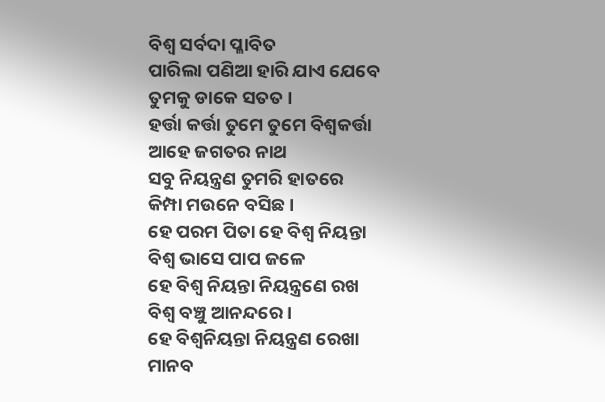ବିଶ୍ଵ ସର୍ବଦା ପ୍ଳାବିତ
ପାରିଲା ପଣିଆ ହାରି ଯାଏ ଯେବେ
ତୁମକୁ ଡାକେ ସତତ ।
ହର୍ତ୍ତା କର୍ତ୍ତା ତୁମେ ତୁମେ ବିଶ୍ଵକର୍ତ୍ତା
ଆହେ ଜଗତର ନାଥ
ସବୁ ନିୟନ୍ତ୍ରଣ ତୁମରି ହାତରେ
କିମ୍ପା ମଉନେ ବସିଛ ।
ହେ ପରମ ପିତା ହେ ବିଶ୍ଵ ନିୟନ୍ତା
ବିଶ୍ଵ ଭାସେ ପାପ ଜଳେ
ହେ ବିଶ୍ଵ ନିୟନ୍ତା ନିୟନ୍ତ୍ରଣେ ରଖ
ବିଶ୍ଵ ବଞ୍ଚୁ ଆନନ୍ଦରେ ।
ହେ ବିଶ୍ଵନିୟନ୍ତା ନିୟନ୍ତ୍ରଣ ରେଖା
ମାନବ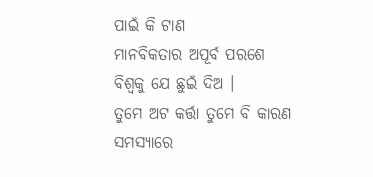ପାଇଁ କି ଟାଣ
ମାନବିକତାର ଅପୂର୍ବ ପରଶେ
ବିଶ୍ଵକୁ ଯେ ଛୁଇଁ ଦିଅ ।
ତୁମେ ଅଟ କର୍ତ୍ତା ତୁମେ ବି କାରଣ
ସମସ୍ୟାରେ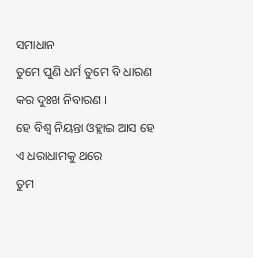ସମାଧାନ
ତୁମେ ପୁଣି ଧର୍ମ ତୁମେ ବି ଧାରଣ
କର ଦୁଃଖ ନିବାରଣ ।
ହେ ବିଶ୍ୱ ନିୟନ୍ତା ଓହ୍ଲାଇ ଆସ ହେ
ଏ ଧରାଧାମକୁ ଥରେ
ତୁମ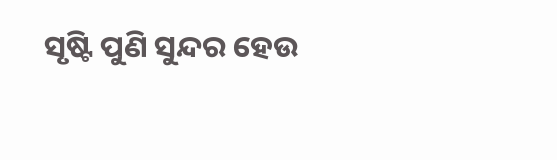ସୃଷ୍ଟି ପୁଣି ସୁନ୍ଦର ହେଉ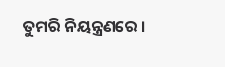ତୁମରି ନିୟନ୍ତ୍ରଣରେ ।